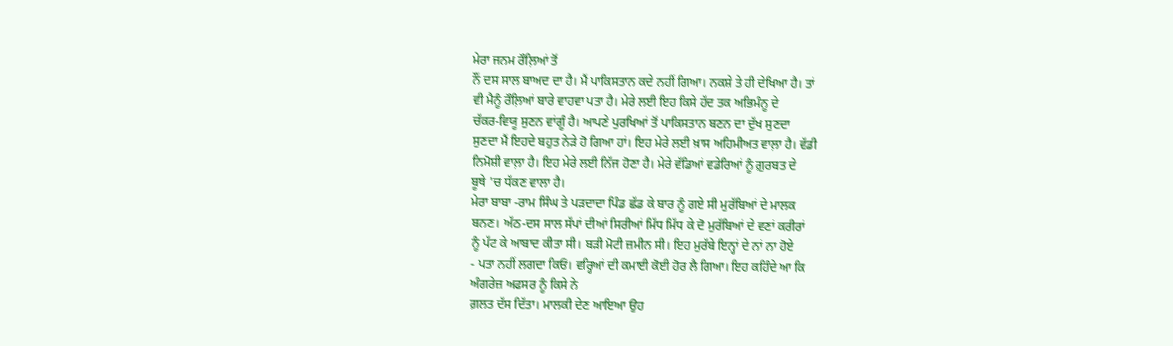ਮੇਰਾ ਜਨਮ ਰੌਲ਼ਿਆਂ ਤੋਂ
ਨੌਂ ਦਸ ਸਾਲ ਬਾਅਦ ਦਾ ਹੈ। ਮੈਂ ਪਾਕਿਸਤਾਨ ਕਦੇ ਨਹੀਂ ਗਿਆ। ਨਕਸ਼ੇ ਤੇ ਹੀ ਦੇਖਿਆ ਹੈ। ਤਾਂ
ਵੀ ਮੈਨੂੰ ਰੌਲ਼ਿਆਂ ਬਾਰੇ ਵਾਹਵਾ ਪਤਾ ਹੈ। ਮੇਰੇ ਲਈ ਇਹ ਕਿਸੇ ਹੱਦ ਤਕ ਅਭਿਮੰਨੂ ਦੇ
ਚੱਕਰ-ਵਿਯੂ ਸੁਣਨ ਵਾਂਗੂੰ ਹੈ। ਆਪਣੇ ਪੁਰਖਿਆਂ ਤੋਂ ਪਾਕਿਸਤਾਨ ਬਣਨ ਦਾ ਦੁੱਖ ਸੁਣਦਾ
ਸੁਣਦਾ ਮੈਂ ਇਹਦੇ ਬਹੁਤ ਨੇੜੇ ਹੋ ਗਿਆ ਹਾਂ। ਇਹ ਮੇਰੇ ਲਈ ਖ਼ਾਸ ਅਹਿਮੀਅਤ ਵਾਲ਼ਾ ਹੈ। ਵੱਡੀ
ਨਿਮੋਸ਼ੀ ਵਾਲ਼ਾ ਹੈ। ਇਹ ਮੇਰੇ ਲਈ ਨਿੱਜ ਹੋਣਾ ਹੈ। ਮੇਰੇ ਵੱਡਿਆਂ ਵਡੇਰਿਆਂ ਨੂੰ ਗ਼ੁਰਬਤ ਦੇ
ਬੂਥੇ 'ਚ ਧੱਕਣ ਵਾਲਾ ਹੈ।
ਮੇਰਾ ਬਾਬਾ -ਰਾਮ ਸਿੰਘ ਤੇ ਪੜਦਾਦਾ ਪਿੰਡ ਛੱਡ ਕੇ ਬਾਰ ਨੂੰ ਗਏ ਸੀ ਮੁਰੱਬਿਆਂ ਦੇ ਮਾਲਕ
ਬਨਣ। ਅੱਠ-ਦਸ ਸਾਲ ਸੱਪਾਂ ਦੀਆਂ ਸਿਰੀਆਂ ਮਿੱਧ ਮਿੱਧ ਕੇ ਦੋ ਮੁਰੱਬਿਆਂ ਦੇ ਵਣਾਂ ਕਰੀਰਾਂ
ਨੂੰ ਪੱਟ ਕੇ ਆਬਾਦ ਕੀਤਾ ਸੀ। ਬੜੀ ਮੋਟੀ ਜ਼ਮੀਨ ਸੀ। ਇਹ ਮੁਰੱਬੇ ਇਨ੍ਹਾਂ ਦੇ ਨਾਂ ਨਾ ਹੋਏ
- ਪਤਾ ਨਹੀਂ ਲਗਦਾ ਕਿਓਂ। ਵਰ੍ਹਿਆਂ ਦੀ ਕਮਾਈ ਕੋਈ ਹੋਰ ਲੈ ਗਿਆ। ਇਹ ਕਹਿੰਦੇ ਆ ਕਿ
ਅੰਗਰੇਜ਼ ਅਫਸਰ ਨੂੰ ਕਿਸੇ ਨੇ
ਗ਼ਲਤ ਦੱਸ ਦਿੱਤਾ। ਮਾਲਕੀ ਦੇਣ ਆਇਆ ਉਹ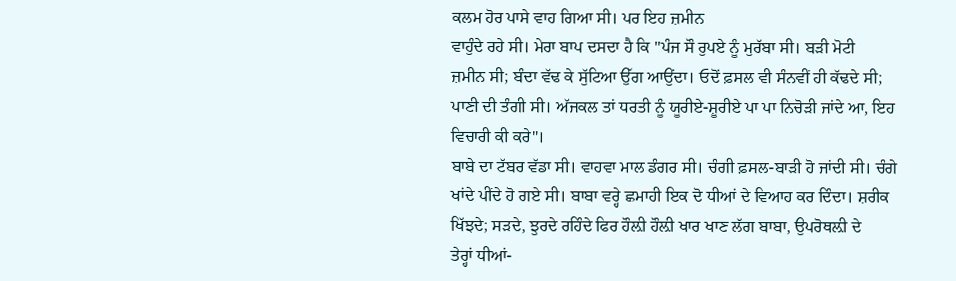ਕਲਮ ਹੋਰ ਪਾਸੇ ਵਾਹ ਗਿਆ ਸੀ। ਪਰ ਇਹ ਜ਼ਮੀਨ
ਵਾਹੁੰਦੇ ਰਹੇ ਸੀ। ਮੇਰਾ ਬਾਪ ਦਸਦਾ ਹੈ ਕਿ "ਪੰਜ ਸੌ ਰੁਪਏ ਨੂੰ ਮੁਰੱਬਾ ਸੀ। ਬੜੀ ਮੋਟੀ
ਜ਼ਮੀਨ ਸੀ; ਬੰਦਾ ਵੱਢ ਕੇ ਸੁੱਟਿਆ ਉੱਗ ਆਉਂਦਾ। ਓਦੋਂ ਫ਼ਸਲ ਵੀ ਸੰਨਵੀਂ ਹੀ ਕੱਢਦੇ ਸੀ;
ਪਾਣੀ ਦੀ ਤੰਗੀ ਸੀ। ਅੱਜਕਲ ਤਾਂ ਧਰਤੀ ਨੂੰ ਯੂਰੀਏ-ਸ਼ੂਰੀਏ ਪਾ ਪਾ ਨਿਚੋੜੀ ਜਾਂਦੇ ਆ, ਇਹ
ਵਿਚਾਰੀ ਕੀ ਕਰੇ"।
ਬਾਬੇ ਦਾ ਟੱਬਰ ਵੱਡਾ ਸੀ। ਵਾਹਵਾ ਮਾਲ ਡੰਗਰ ਸੀ। ਚੰਗੀ ਫ਼ਸਲ-ਬਾੜੀ ਹੋ ਜਾਂਦੀ ਸੀ। ਚੰਗੇ
ਖਾਂਦੇ ਪੀਂਦੇ ਹੋ ਗਏ ਸੀ। ਬਾਬਾ ਵਰ੍ਹੇ ਛਮਾਹੀ ਇਕ ਦੋ ਧੀਆਂ ਦੇ ਵਿਆਹ ਕਰ ਦਿੰਦਾ। ਸ਼ਰੀਕ
ਖਿੱਝਦੇ; ਸੜਦੇ, ਝੁਰਦੇ ਰਹਿੰਦੇ ਫਿਰ ਹੌਲ਼ੀ ਹੌਲ਼ੀ ਖਾਰ ਖਾਣ ਲੱਗ ਬਾਬਾ, ਉਪਰੋਥਲ਼ੀ ਦੇ
ਤੇਰ੍ਹਾਂ ਧੀਆਂ-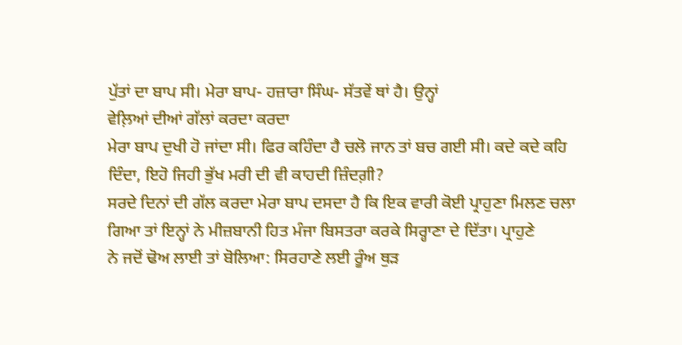ਪੁੱਤਾਂ ਦਾ ਬਾਪ ਸੀ। ਮੇਰਾ ਬਾਪ- ਹਜ਼ਾਰਾ ਸਿੰਘ- ਸੱਤਵੇਂ ਥਾਂ ਹੈ। ਉਨ੍ਹਾਂ
ਵੇਲ਼ਿਆਂ ਦੀਆਂ ਗੱਲਾਂ ਕਰਦਾ ਕਰਦਾ
ਮੇਰਾ ਬਾਪ ਦੁਖੀ ਹੋ ਜਾਂਦਾ ਸੀ। ਫਿਰ ਕਹਿੰਦਾ ਹੈ ਚਲੋ ਜਾਨ ਤਾਂ ਬਚ ਗਈ ਸੀ। ਕਦੇ ਕਦੇ ਕਹਿ
ਦਿੰਦਾ, ਇਹੋ ਜਿਹੀ ਭੁੱਖ ਮਰੀ ਦੀ ਵੀ ਕਾਹਦੀ ਜ਼ਿੰਦਗ਼ੀ?
ਸਰਦੇ ਦਿਨਾਂ ਦੀ ਗੱਲ ਕਰਦਾ ਮੇਰਾ ਬਾਪ ਦਸਦਾ ਹੈ ਕਿ ਇਕ ਵਾਰੀ ਕੋਈ ਪ੍ਰਾਹੁਣਾ ਮਿਲਣ ਚਲਾ
ਗਿਆ ਤਾਂ ਇਨ੍ਹਾਂ ਨੇ ਮੀਜ਼ਬਾਨੀ ਹਿਤ ਮੰਜਾ ਬਿਸਤਰਾ ਕਰਕੇ ਸਿਰ੍ਹਾਣਾ ਦੇ ਦਿੱਤਾ। ਪ੍ਰਾਹੁਣੇ
ਨੇ ਜਦੋਂ ਢੋਅ ਲਾਈ ਤਾਂ ਬੋਲਿਆ: ਸਿਰਹਾਣੇ ਲਈ ਰੂੰਅ ਥੁੜ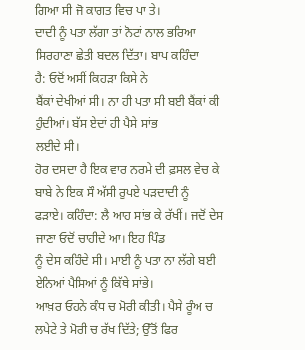ਗਿਆ ਸੀ ਜੋ ਕਾਗਤ ਵਿਚ ਪਾ ਤੇ।
ਦਾਦੀ ਨੂੰ ਪਤਾ ਲੱਗਾ ਤਾਂ ਨੋਟਾਂ ਨਾਲ ਭਰਿਆ ਸਿਰਹਾਣਾ ਛੇਤੀ ਬਦਲ ਦਿੱਤਾ। ਬਾਪ ਕਹਿੰਦਾ
ਹੈ: ਓਦੋਂ ਅਸੀਂ ਕਿਹੜਾ ਕਿਸੇ ਨੇ
ਬੈਂਕਾਂ ਦੇਖੀਆਂ ਸੀ। ਨਾ ਹੀ ਪਤਾ ਸੀ ਬਈ ਬੈਂਕਾਂ ਕੀ ਹੁੰਦੀਆਂ। ਬੱਸ ਏਦਾਂ ਹੀ ਪੈਸੇ ਸਾਂਭ
ਲਈਦੇ ਸੀ।
ਹੋਰ ਦਸਦਾ ਹੈ ਇਕ ਵਾਰ ਨਰਮੇ ਦੀ ਫ਼ਸਲ ਵੇਚ ਕੇ ਬਾਬੇ ਨੇ ਇਕ ਸੌ ਅੱਸੀ ਰੁਪਏ ਪੜਦਾਦੀ ਨੂੰ
ਫੜਾਏ। ਕਹਿੰਦਾ: ਲੈ ਆਹ ਸਾਂਭ ਕੇ ਰੱਖੀਂ। ਜਦੋਂ ਦੇਸ ਜਾਣਾ ਓਦੋਂ ਚਾਹੀਦੇ ਆ। ਇਹ ਪਿੰਡ
ਨੂੰ ਦੇਸ ਕਹਿੰਦੇ ਸੀ। ਮਾਈ ਨੂੰ ਪਤਾ ਨਾ ਲੱਗੇ ਬਈ ਏਨਿਆਂ ਪੈਸਿਆਂ ਨੂੰ ਕਿੱਥੇ ਸਾਂਭੇ।
ਆਖ਼ਰ ਓਹਨੇ ਕੰਧ ਚ ਮੋਰੀ ਕੀਤੀ। ਪੈਸੇ ਰੂੰਅ ਚ ਲਪੇਟੇ ਤੇ ਮੋਰੀ ਚ ਰੱਖ ਦਿੱਤੇ; ਉੱਤੋਂ ਫਿਰ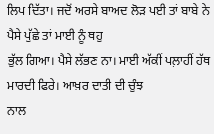ਲਿਪ ਦਿੱਤਾ। ਜਦੋਂ ਅਰਸੇ ਬਾਅਦ ਲੋੜ ਪਈ ਤਾਂ ਬਾਬੇ ਨੇ ਪੈਸੇ ਪੁੱਛੇ ਤਾਂ ਮਾਈ ਨੂੰ ਥਹੁ
ਭੁੱਲ ਗਿਆ। ਪੈਸੇ ਲੱਭਣ ਨਾ। ਮਾਈ ਅੱਕੀਂ ਪਲ਼ਾਹੀਂ ਹੱਥ ਮਾਰਦੀ ਫਿਰੇ। ਆਖ਼ਰ ਦਾਤੀ ਦੀ ਚੁੰਝ
ਨਾਲ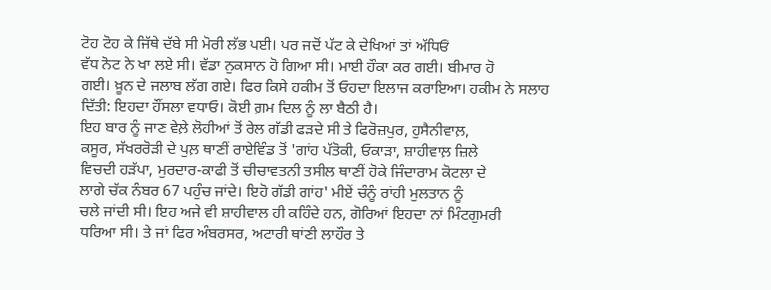ਟੋਹ ਟੋਹ ਕੇ ਜਿੱਥੇ ਦੱਬੇ ਸੀ ਮੋਰੀ ਲੱਭ ਪਈ। ਪਰ ਜਦੋਂ ਪੱਟ ਕੇ ਦੇਖਿਆਂ ਤਾਂ ਅੱਧਿਓਂ
ਵੱਧ ਨੋਟ ਨੇ ਖਾ ਲਏ ਸੀ। ਵੱਡਾ ਨੁਕਸਾਨ ਹੋ ਗਿਆ ਸੀ। ਮਾਈ ਹੌਕਾ ਕਰ ਗਈ। ਬੀਮਾਰ ਹੋ
ਗਈ। ਖ਼ੂਨ ਦੇ ਜਲਾਬ ਲੱਗ ਗਏ। ਫਿਰ ਕਿਸੇ ਹਕੀਮ ਤੋਂ ਓਹਦਾ ਇਲਾਜ ਕਰਾਇਆ। ਹਕੀਮ ਨੇ ਸਲਾਹ
ਦਿੱਤੀ: ਇਹਦਾ ਹੌਂਸਲਾ ਵਧਾਓ। ਕੋਈ ਗ਼ਮ ਦਿਲ ਨੂੰ ਲਾ ਬੈਠੀ ਹੈ।
ਇਹ ਬਾਰ ਨੂੰ ਜਾਣ ਵੇਲ਼ੇ ਲੋਹੀਆਂ ਤੋਂ ਰੇਲ ਗੱਡੀ ਫੜਦੇ ਸੀ ਤੇ ਫਿਰੋਜ਼ਪੁਰ, ਹੁਸੈਨੀਵਾਲ਼,
ਕਸੂਰ, ਸੱਖਰਰੋੜੀ ਦੇ ਪੁਲ਼ ਥਾਣੀਂ ਰਾਏਵਿੰਡ ਤੋਂ 'ਗਾਂਹ ਪੱਤੋਕੀ, ਓਕਾੜਾ, ਸ਼ਾਹੀਵਾਲ਼ ਜ਼ਿਲੇ
ਵਿਚਦੀ ਹੜੱਪਾ, ਮੁਰਦਾਰ-ਕਾਫੀ ਤੋਂ ਚੀਚਾਵਤਨੀ ਤਸੀਲ ਥਾਣੀਂ ਹੋਕੇ ਜਿੰਦਾਰਾਮ ਕੋਟਲਾ ਦੇ
ਲਾਗੇ ਚੱਕ ਨੰਬਰ 67 ਪਹੁੰਚ ਜਾਂਦੇ। ਇਹੋ ਗੱਡੀ ਗਾਂਹ' ਮੀਏਂ ਚੰਨੂੰ ਰਾਂਹੀ ਮੁਲਤਾਨ ਨੂੰ
ਚਲੇ ਜਾਂਦੀ ਸੀ। ਇਹ ਅਜੇ ਵੀ ਸ਼ਾਹੀਵਾਲ ਹੀ ਕਹਿੰਦੇ ਹਨ, ਗੋਰਿਆਂ ਇਹਦਾ ਨਾਂ ਮਿੰਟਗੁਮਰੀ
ਧਰਿਆ ਸੀ। ਤੇ ਜਾਂ ਫਿਰ ਅੰਬਰਸਰ, ਅਟਾਰੀ ਥਾਂਣੀ ਲਾਹੌਰ ਤੇ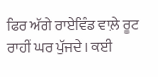ਫਿਰ ਅੱਗੇ ਰਾਏਵਿੰਡ ਵਾਲ਼ੇ ਰੂਟ
ਰਾਹੀਂ ਘਰ ਪੁੱਜਦੇ। ਕਈ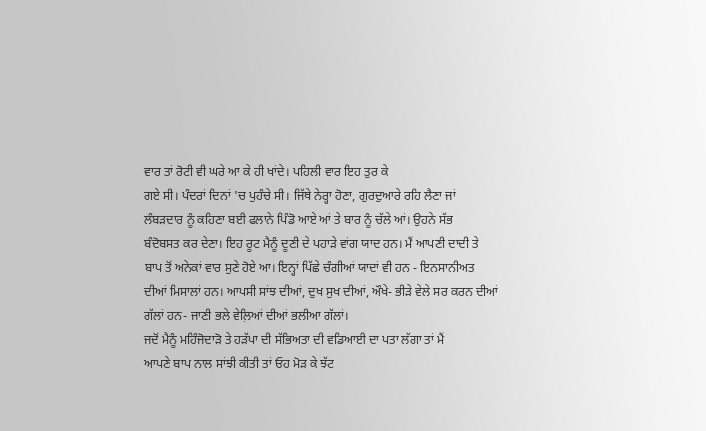ਵਾਰ ਤਾਂ ਰੋਟੀ ਵੀ ਘਰੇ ਆ ਕੇ ਹੀ ਖਾਂਦੇ। ਪਹਿਲੀ ਵਾਰ ਇਹ ਤੁਰ ਕੇ
ਗਏ ਸੀ। ਪੰਦਰਾਂ ਦਿਨਾਂ 'ਚ ਪੁਹੰਚੇ ਸੀ। ਜਿੱਥੇ ਨੇਰ੍ਹਾ ਹੋਣਾ, ਗੁਰਦੁਆਰੇ ਰਹਿ ਲੈਣਾ ਜਾਂ
ਲੰਬੜਦਾਰ ਨੂੰ ਕਹਿਣਾ ਬਈ ਫਲਾਨੇ ਪਿੰਡੋ ਆਏ ਆਂ ਤੇ ਬਾਰ ਨੂੰ ਚੱਲੇ ਆਂ। ਉਹਨੇ ਸੱਭ
ਬੰਦੋਬਸਤ ਕਰ ਦੇਣਾ। ਇਹ ਰੂਟ ਮੈਨੂੰ ਦੂਣੀ ਦੇ ਪਹਾੜੇ ਵਾਂਗ ਯਾਦ ਹਨ। ਮੈਂ ਆਪਣੀ ਦਾਦੀ ਤੇ
ਬਾਪ ਤੋਂ ਅਨੇਕਾਂ ਵਾਰ ਸੁਣੇ ਹੋਏ ਆ। ਇਨ੍ਹਾਂ ਪਿੱਛੇ ਚੰਗੀਆਂ ਯਾਦਾਂ ਵੀ ਹਨ - ਇਨਸਾਨੀਅਤ
ਦੀਆਂ ਮਿਸਾਲਾਂ ਹਨ। ਆਪਸੀ ਸਾਂਝ ਦੀਆਂ, ਦੁਖ ਸੁਖ ਦੀਆਂ, ਔਖੇ- ਭੀੜੇ ਵੇਲੇ ਸਰ ਕਰਨ ਦੀਆਂ
ਗੱਲਾਂ ਹਨ- ਜਾਣੀ ਭਲੇ ਵੇਲ਼ਿਆਂ ਦੀਆਂ ਭਲੀਆ ਗੱਲਾਂ।
ਜਦੋਂ ਮੈਨੂੰ ਮਹਿੰਜੋਦਾੜੋ ਤੇ ਹੜੱਪਾ ਦੀ ਸੱਭਿਅਤਾ ਦੀ ਵਡਿਆਈ ਦਾ ਪਤਾ ਲੱਗਾ ਤਾਂ ਮੈਂ
ਆਪਣੇ ਬਾਪ ਨਾਲ ਸਾਂਝੀ ਕੀਤੀ ਤਾਂ ਓਹ ਮੋੜ ਕੇ ਝੱਟ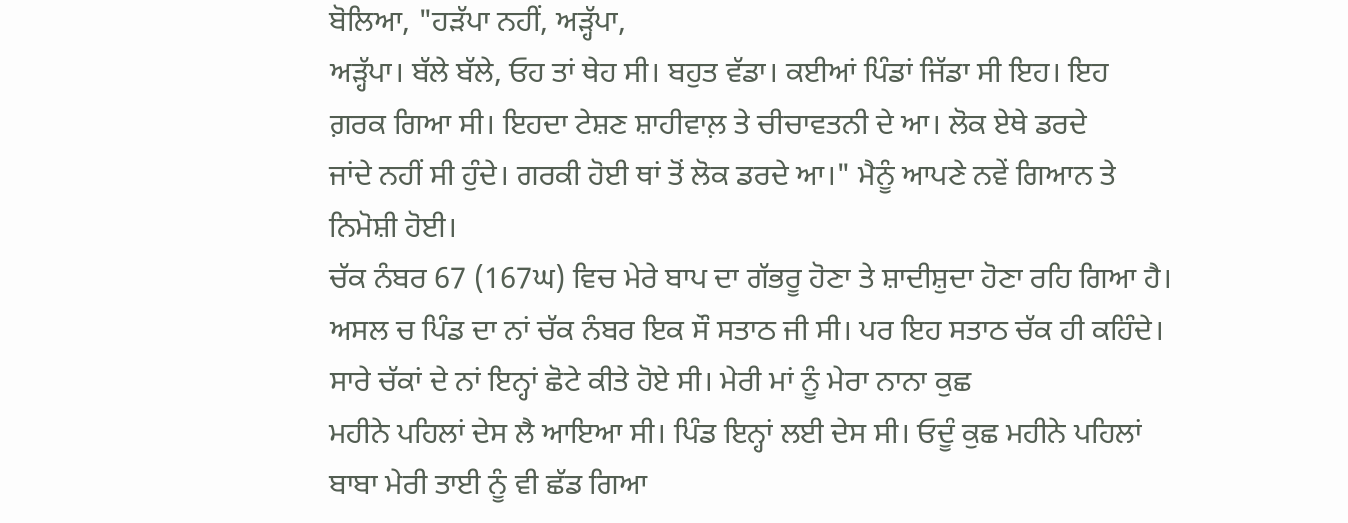ਬੋਲਿਆ, "ਹੜੱਪਾ ਨਹੀਂ, ਅੜ੍ਹੱਪਾ,
ਅੜ੍ਹੱਪਾ। ਬੱਲੇ ਬੱਲੇ, ਓਹ ਤਾਂ ਥੇਹ ਸੀ। ਬਹੁਤ ਵੱਡਾ। ਕਈਆਂ ਪਿੰਡਾਂ ਜਿੱਡਾ ਸੀ ਇਹ। ਇਹ
ਗ਼ਰਕ ਗਿਆ ਸੀ। ਇਹਦਾ ਟੇਸ਼ਣ ਸ਼ਾਹੀਵਾਲ਼ ਤੇ ਚੀਚਾਵਤਨੀ ਦੇ ਆ। ਲੋਕ ਏਥੇ ਡਰਦੇ
ਜਾਂਦੇ ਨਹੀਂ ਸੀ ਹੁੰਦੇ। ਗਰਕੀ ਹੋਈ ਥਾਂ ਤੋਂ ਲੋਕ ਡਰਦੇ ਆ।" ਮੈਨੂੰ ਆਪਣੇ ਨਵੇਂ ਗਿਆਨ ਤੇ
ਨਿਮੋਸ਼ੀ ਹੋਈ।
ਚੱਕ ਨੰਬਰ 67 (167ਘ) ਵਿਚ ਮੇਰੇ ਬਾਪ ਦਾ ਗੱਭਰੂ ਹੋਣਾ ਤੇ ਸ਼ਾਦੀਸ਼ੁਦਾ ਹੋਣਾ ਰਹਿ ਗਿਆ ਹੈ।
ਅਸਲ ਚ ਪਿੰਡ ਦਾ ਨਾਂ ਚੱਕ ਨੰਬਰ ਇਕ ਸੌ ਸਤਾਠ ਜੀ ਸੀ। ਪਰ ਇਹ ਸਤਾਠ ਚੱਕ ਹੀ ਕਹਿੰਦੇ।
ਸਾਰੇ ਚੱਕਾਂ ਦੇ ਨਾਂ ਇਨ੍ਹਾਂ ਛੋਟੇ ਕੀਤੇ ਹੋਏ ਸੀ। ਮੇਰੀ ਮਾਂ ਨੂੰ ਮੇਰਾ ਨਾਨਾ ਕੁਛ
ਮਹੀਨੇ ਪਹਿਲਾਂ ਦੇਸ ਲੈ ਆਇਆ ਸੀ। ਪਿੰਡ ਇਨ੍ਹਾਂ ਲਈ ਦੇਸ ਸੀ। ਓਦੂੰ ਕੁਛ ਮਹੀਨੇ ਪਹਿਲਾਂ
ਬਾਬਾ ਮੇਰੀ ਤਾਈ ਨੂੰ ਵੀ ਛੱਡ ਗਿਆ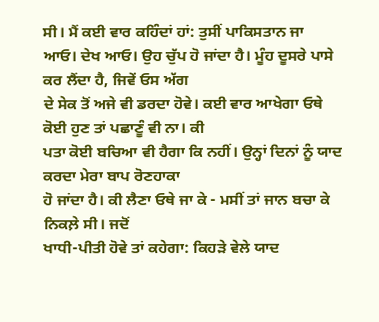ਸੀ। ਮੈਂ ਕਈ ਵਾਰ ਕਹਿੰਦਾਂ ਹਾਂ: ਤੁਸੀਂ ਪਾਕਿਸਤਾਨ ਜਾ
ਆਓ। ਦੇਖ ਆਓ। ਉਹ ਚੁੱਪ ਹੋ ਜਾਂਦਾ ਹੈ। ਮੂੰਹ ਦੂਸਰੇ ਪਾਸੇ ਕਰ ਲੈਂਦਾ ਹੈ, ਜਿਵੇਂ ਓਸ ਅੱਗ
ਦੇ ਸੇਕ ਤੋਂ ਅਜੇ ਵੀ ਡਰਦਾ ਹੋਵੇ। ਕਈ ਵਾਰ ਆਖੇਗਾ ਓਥੇ ਕੋਈ ਹੁਣ ਤਾਂ ਪਛਾਣੂੰ ਵੀ ਨਾ। ਕੀ
ਪਤਾ ਕੋਈ ਬਚਿਆ ਵੀ ਹੈਗਾ ਕਿ ਨਹੀਂ। ਉਨ੍ਹਾਂ ਦਿਨਾਂ ਨੂੰ ਯਾਦ ਕਰਦਾ ਮੇਰਾ ਬਾਪ ਰੋਣਹਾਕਾ
ਹੋ ਜਾਂਦਾ ਹੈ। ਕੀ ਲੈਣਾ ਓਥੇ ਜਾ ਕੇ - ਮਸੀਂ ਤਾਂ ਜਾਨ ਬਚਾ ਕੇ ਨਿਕਲ਼ੇ ਸੀ। ਜਦੋਂ
ਖਾਧੀ-ਪੀਤੀ ਹੋਵੇ ਤਾਂ ਕਹੇਗਾ: ਕਿਹੜੇ ਵੇਲੇ ਯਾਦ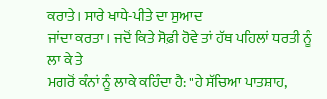ਕਰਾਤੇ। ਸਾਰੇ ਖਾਧੇ-ਪੀਤੇ ਦਾ ਸੁਆਦ
ਜਾਂਦਾ ਕਰਤਾ। ਜਦੋਂ ਕਿਤੇ ਸੋਫ਼ੀ ਹੋਵੇ ਤਾਂ ਹੱਥ ਪਹਿਲਾਂ ਧਰਤੀ ਨੂੰ ਲਾ ਕੇ ਤੇ
ਮਗਰੋਂ ਕੰਨਾਂ ਨੂੰ ਲਾਕੇ ਕਹਿੰਦਾ ਹੈ: "ਹੇ ਸੱਚਿਆ ਪਾਤਸ਼ਾਹ,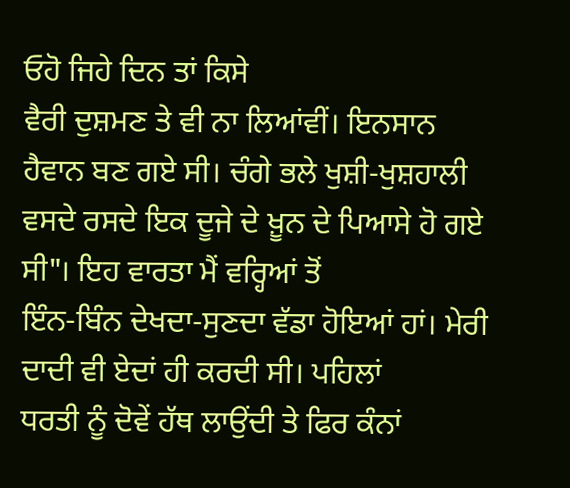ਓਹੋ ਜਿਹੇ ਦਿਨ ਤਾਂ ਕਿਸੇ
ਵੈਰੀ ਦੁਸ਼ਮਣ ਤੇ ਵੀ ਨਾ ਲਿਆਂਵੀਂ। ਇਨਸਾਨ ਹੈਵਾਨ ਬਣ ਗਏ ਸੀ। ਚੰਗੇ ਭਲੇ ਖੁਸ਼ੀ-ਖੁਸ਼ਹਾਲੀ
ਵਸਦੇ ਰਸਦੇ ਇਕ ਦੂਜੇ ਦੇ ਖ਼ੂਨ ਦੇ ਪਿਆਸੇ ਹੋ ਗਏ ਸੀ"। ਇਹ ਵਾਰਤਾ ਮੈਂ ਵਰ੍ਹਿਆਂ ਤੋਂ
ਇੰਨ-ਬਿੰਨ ਦੇਖਦਾ-ਸੁਣਦਾ ਵੱਡਾ ਹੋਇਆਂ ਹਾਂ। ਮੇਰੀ ਦਾਦੀ ਵੀ ਏਦਾਂ ਹੀ ਕਰਦੀ ਸੀ। ਪਹਿਲਾਂ
ਧਰਤੀ ਨੂੰ ਦੋਵੇਂ ਹੱਥ ਲਾਉਂਦੀ ਤੇ ਫਿਰ ਕੰਨਾਂ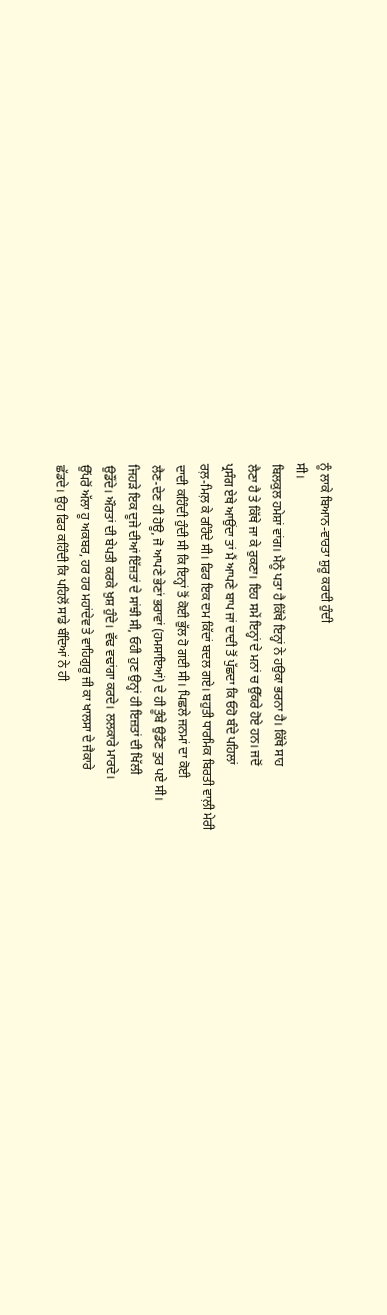ਨੂੰ ਲਾਕੇ ਬਿਆਨ-ਵਾਰਤਾ ਸ਼ੁਰੂ ਕਰਦੀ ਹੁੰਦੀ
ਸੀ।
ਬਿਲਕੁਲ ਹਮੇਸ਼ਾਂ ਵਾਂਗ। ਮੈਨੂੰ ਪਤਾ ਹੈ ਕਿੱਥੇ ਇਨ੍ਹਾਂ ਨੇ ਹਉਕਾ ਭਰਨਾ ਹੈ। ਕਿੱਥੇ ਸਾਹ
ਲੈਣਾ ਹੈ ਤੇ ਕਿੱਥੇ ਜਾ ਕੇ ਰੁਕਣਾ। ਇਹ ਸਮੇਂ ਇਨ੍ਹਾਂ ਦੇ ਮਨਾਂ ਚ ਉੱਕਰੇ ਹੋਏ ਹਨ। ਜਦੋਂ
ਪ੍ਰਸੰਗ ਏਥੇ ਆਉਂਦਾ ਤਾਂ ਮੈਂ ਆਪਣੇ ਬਾਪ ਜਾਂ ਦਾਦੀ ਤੋਂ ਪੁੱਛਦਾ ਕਿ ਓਹੋ ਬੰਦੇ ਪਹਿਲਾਂ
ਰਲ਼-ਮਿਲ਼ ਕੇ ਰਹਿੰਦੇ ਸੀ। ਫਿਰ ਇਕ ਦਮ ਕਿੱਦਾਂ ਬਦਲ ਗਏ। ਬਹੁਤੀ ਧਾਰਮਿਕ ਬਿਰਤੀ ਵਾਲ਼ੀ ਮੇਰੀ
ਦਾਦੀ ਕਹਿੰਦੀ ਹੁੰਦੀ ਸੀ ਕਿ ਇਨ੍ਹਾਂ ਤੋਂ ਕੋਈ ਭੁੱਲ ਹੋ ਗਈ ਸੀ। ਪਿਛਲੇ ਜਨਮਾਂ ਦਾ ਕੋਈ
ਲੈਣ-ਦੇਣ ਹੀ ਹੋਊ, ਜੋ ਆਪਣੇ ਭੇਣਾਂ ਭਰਾਵਾਂ (ਹਮਸਾਇਆਂ) ਦੇ ਹੀ ਤੂੰਬੇ ਉਡੌਣ ਤੁਰ ਪਏ ਸੀ।
ਜਿਹੜੇ ਇਕ ਦੂਜੇ ਦੀਆਂ ਇੱਜ਼ਤਾਂ ਦੇ ਸਾਂਝੀ ਸੀ, ਓਹੀ ਹੁਣ ਉਨ੍ਹਾਂ ਹੀ ਇਜ਼ਤਾਂ ਦੀ ਖਿੱਲੀ
ਉਡੌਂਦੇ। ਔਰਤਾਂ ਦੀ ਬੇਪਤੀ ਕਰਕੇ ਖ਼ੁਸ਼ ਹੁੰਦੇ। ਵੱਢ ਵਢਾਂਗਾ ਕਰਦੇ। ਲਲਕਾਰੇ ਮਾਰਦੇ।
ਉੱਪਰੋਂ ਅੱਲਾ ਹੂ ਅਕਬਰ, ਹਰ ਹਰ ਮਹਾਂਦੇਵ ਤੇ ਵਾਹਿਗੁਰੂ ਜੀ ਕਾ ਖਾਲਸਾ ਦੇ ਜੈਕਾਰੇ
ਛੱਡਦੇ। ਉਹ ਫਿਰ ਕਹਿੰਦੀ ਕਿ ਪਹਿਲੋਂ ਸਾਡੇ ਬੰਦਿਆਂ ਨੇ ਹੀ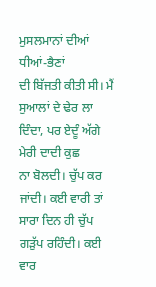ਮੁਸਲਮਾਨਾਂ ਦੀਆਂ ਧੀਆਂ-ਭੈਣਾਂ
ਦੀ ਬਿੱਜਤੀ ਕੀਤੀ ਸੀ। ਮੈਂ ਸੁਆਲਾਂ ਦੇ ਢੇਰ ਲਾ ਦਿੰਦਾ, ਪਰ ਏਦੂੰ ਅੱਗੇ ਮੇਰੀ ਦਾਦੀ ਕੁਛ
ਨਾ ਬੋਲਦੀ। ਚੁੱਪ ਕਰ ਜਾਂਦੀ। ਕਈ ਵਾਰੀ ਤਾਂ ਸਾਰਾ ਦਿਨ ਹੀ ਚੁੱਪ ਗੜੁੱਪ ਰਹਿੰਦੀ। ਕਈ ਵਾਰ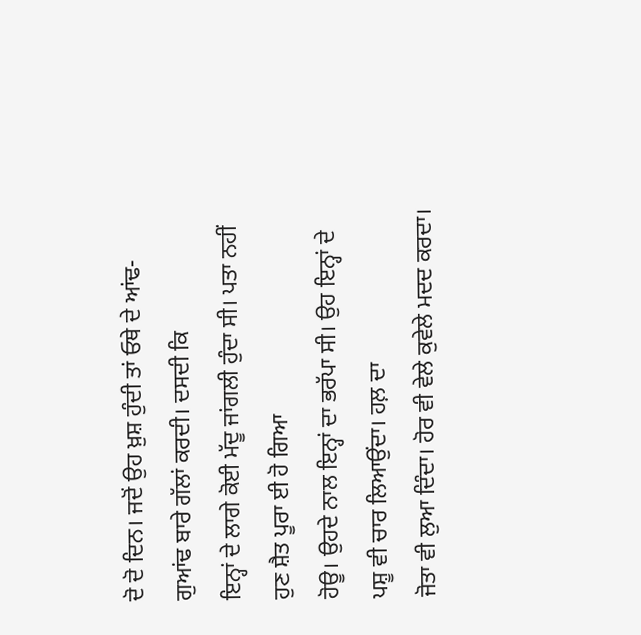ਦੋ ਦੋ ਦਿਨ। ਜਦੋਂ ਉਹ ਖ਼ੁਸ਼ ਹੁੰਦੀ ਤਾਂ ਓਥੇ ਦੇ ਆਂਢ-ਗੁਆਂਢ ਬਾਰੇ ਗੱਲਾਂ ਕਰਦੀ। ਦਸਦੀ ਕਿ
ਇਨ੍ਹਾਂ ਦੇ ਲਾਗੇ ਕੋਈ ਮੱਦੂ ਜਾਂਗਲੀ ਹੁੰਦਾ ਸੀ। ਪਤਾ ਨਹੀਂ ਹੁਣ ਸ਼ੈਤ ਪੂਰਾ ਈ ਹੋ ਗਿਆ
ਹੋਊ। ਉਹਦੇ ਨਾਲ ਇਨ੍ਹਾਂ ਦਾ ਭਰੱਪਾ ਸੀ। ਉਹ ਇਨ੍ਹਾਂ ਦੇ ਪਸ਼ੂ ਵੀ ਚਾਰ ਲਿਆਉਂਦਾ। ਹਲ਼ ਦਾ
ਜੋਤਾ ਵੀ ਲੁਆ ਦਿੰਦਾ। ਹੋਰ ਵੀ ਵੇਲੇ ਕੁਵੇਲੇ ਮਦਦ ਕਰਦਾ।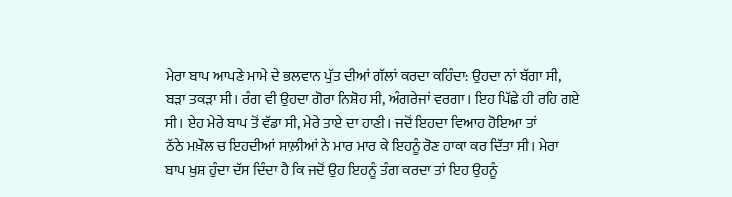ਮੇਰਾ ਬਾਪ ਆਪਣੇ ਮਾਮੇ ਦੇ ਭਲਵਾਨ ਪੁੱਤ ਦੀਆਂ ਗੱਲਾਂ ਕਰਦਾ ਕਹਿੰਦਾ: ਉਹਦਾ ਨਾਂ ਬੱਗਾ ਸੀ,
ਬੜਾ ਤਕੜਾ ਸੀ। ਰੰਗ ਵੀ ਉਹਦਾ ਗੋਰਾ ਨਿਸ਼ੋਹ ਸੀ, ਅੰਗਰੇਜਾਂ ਵਰਗਾ। ਇਹ ਪਿੱਛੇ ਹੀ ਰਹਿ ਗਏ
ਸੀ। ਏਹ ਮੇਰੇ ਬਾਪ ਤੋਂ ਵੱਡਾ ਸੀ, ਮੇਰੇ ਤਾਏ ਦਾ ਹਾਣੀ। ਜਦੋਂ ਇਹਦਾ ਵਿਆਹ ਹੋਇਆ ਤਾਂ
ਠੱਠੇ ਮਖ਼ੌਲ ਚ ਇਹਦੀਆਂ ਸਾਲ਼ੀਆਂ ਨੇ ਮਾਰ ਮਾਰ ਕੇ ਇਹਨੂੰ ਰੋਣ ਹਾਕਾ ਕਰ ਦਿੱਤਾ ਸੀ। ਮੇਰਾ
ਬਾਪ ਖੁਸ਼ ਹੁੰਦਾ ਦੱਸ ਦਿੰਦਾ ਹੈ ਕਿ ਜਦੋਂ ਉਹ ਇਹਨੂੰ ਤੰਗ ਕਰਦਾ ਤਾਂ ਇਹ ਉਹਨੂੰ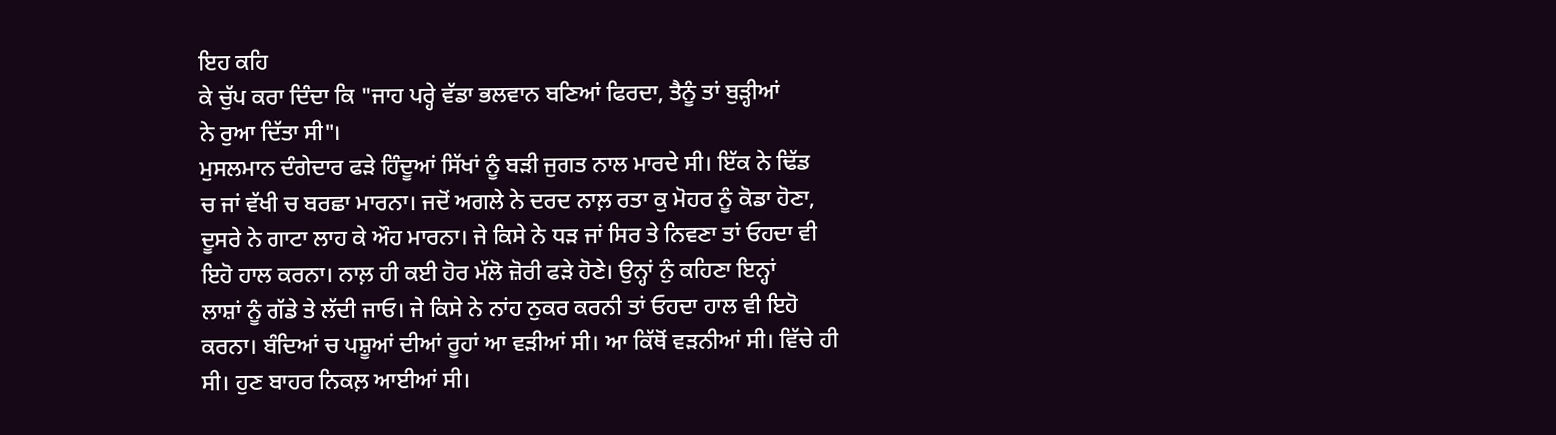ਇਹ ਕਹਿ
ਕੇ ਚੁੱਪ ਕਰਾ ਦਿੰਦਾ ਕਿ "ਜਾਹ ਪਰ੍ਹੇ ਵੱਡਾ ਭਲਵਾਨ ਬਣਿਆਂ ਫਿਰਦਾ, ਤੈਨੂੰ ਤਾਂ ਬੁੜ੍ਹੀਆਂ
ਨੇ ਰੁਆ ਦਿੱਤਾ ਸੀ"।
ਮੁਸਲਮਾਨ ਦੰਗੇਦਾਰ ਫੜੇ ਹਿੰਦੂਆਂ ਸਿੱਖਾਂ ਨੂੰ ਬੜੀ ਜੁਗਤ ਨਾਲ ਮਾਰਦੇ ਸੀ। ਇੱਕ ਨੇ ਢਿੱਡ
ਚ ਜਾਂ ਵੱਖੀ ਚ ਬਰਛਾ ਮਾਰਨਾ। ਜਦੋਂ ਅਗਲੇ ਨੇ ਦਰਦ ਨਾਲ਼ ਰਤਾ ਕੁ ਮੋਹਰ ਨੂੰ ਕੋਡਾ ਹੋਣਾ,
ਦੂਸਰੇ ਨੇ ਗਾਟਾ ਲਾਹ ਕੇ ਔਹ ਮਾਰਨਾ। ਜੇ ਕਿਸੇ ਨੇ ਧੜ ਜਾਂ ਸਿਰ ਤੇ ਨਿਵਣਾ ਤਾਂ ਓਹਦਾ ਵੀ
ਇਹੋ ਹਾਲ ਕਰਨਾ। ਨਾਲ਼ ਹੀ ਕਈ ਹੋਰ ਮੱਲੋ ਜ਼ੋਰੀ ਫੜੇ ਹੋਣੇ। ਉਨ੍ਹਾਂ ਨੁੰ ਕਹਿਣਾ ਇਨ੍ਹਾਂ
ਲਾਸ਼ਾਂ ਨੂੰ ਗੱਡੇ ਤੇ ਲੱਦੀ ਜਾਓ। ਜੇ ਕਿਸੇ ਨੇ ਨਾਂਹ ਨੁਕਰ ਕਰਨੀ ਤਾਂ ਓਹਦਾ ਹਾਲ ਵੀ ਇਹੋ
ਕਰਨਾ। ਬੰਦਿਆਂ ਚ ਪਸ਼ੂਆਂ ਦੀਆਂ ਰੂਹਾਂ ਆ ਵੜੀਆਂ ਸੀ। ਆ ਕਿੱਥੋਂ ਵੜਨੀਆਂ ਸੀ। ਵਿੱਚੇ ਹੀ
ਸੀ। ਹੁਣ ਬਾਹਰ ਨਿਕਲ਼ ਆਈਆਂ ਸੀ।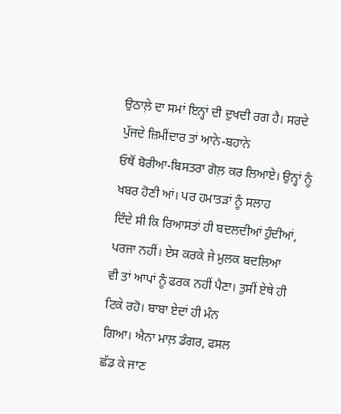ਉਠਾਲ਼ੇ ਦਾ ਸਮਾਂ ਇਨ੍ਹਾਂ ਦੀ ਦੁਖਦੀ ਰਗ ਹੈ। ਸਰਦੇ ਪੁੱਜਦੇ ਜ਼ਿਮੀਂਦਾਰ ਤਾਂ ਆਨੇ-ਬਹਾਨੇ
ਓਥੋਂ ਬੋਰੀਆ-ਬਿਸਤਰਾ ਗੋਲ਼ ਕਰ ਲਿਆਏ। ਉਨ੍ਹਾਂ ਨੂੰ ਖਬਰ ਹੋਣੀ ਆਂ। ਪਰ ਹਮਾਤੜਾਂ ਨੂੰ ਸਲਾਹ
ਦਿੰਦੇ ਸੀ ਕਿ ਰਿਆਸਤਾਂ ਹੀ ਬਦਲਦੀਆਂ ਹੁੰਦੀਆਂ, ਪਰਜਾ ਨਹੀਂ। ਏਸ ਕਰਕੇ ਜੇ ਮੁਲਕ ਬਦਲਿਆ
ਵੀ ਤਾਂ ਆਪਾਂ ਨੂੰ ਫਰਕ ਨਹੀਂ ਪੈਣਾ। ਤੁਸੀਂ ਏਥੇ ਹੀ ਟਿਕੇ ਰਹੋ। ਬਾਬਾ ਏਦਾਂ ਹੀ ਮੰਨ
ਗਿਆ। ਐਨਾ ਮਾਲ਼ ਡੰਗਰ, ਫਸਲ
ਛੱਡ ਕੇ ਜਾਣ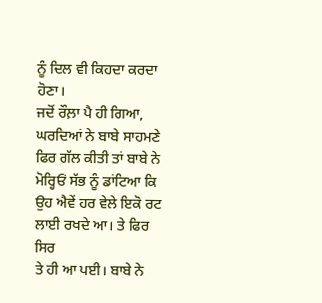ਨੂੰ ਦਿਲ ਵੀ ਕਿਹਦਾ ਕਰਦਾ ਹੋਣਾ।
ਜਦੋਂ ਰੌਲ਼ਾ ਪੈ ਹੀ ਗਿਆ, ਘਰਦਿਆਂ ਨੇ ਬਾਬੇ ਸਾਹਮਣੇ ਫਿਰ ਗੱਲ ਕੀਤੀ ਤਾਂ ਬਾਬੇ ਨੇ
ਮੋਰ੍ਹਿਓਂ ਸੱਭ ਨੂੰ ਡਾਂਟਿਆ ਕਿ ਉਹ ਐਵੇਂ ਹਰ ਵੇਲੇ ਇਕੋ ਰਟ ਲਾਈ ਰਖਦੇ ਆ। ਤੇ ਫਿਰ ਸਿਰ
ਤੇ ਹੀ ਆ ਪਈ। ਬਾਬੇ ਨੇ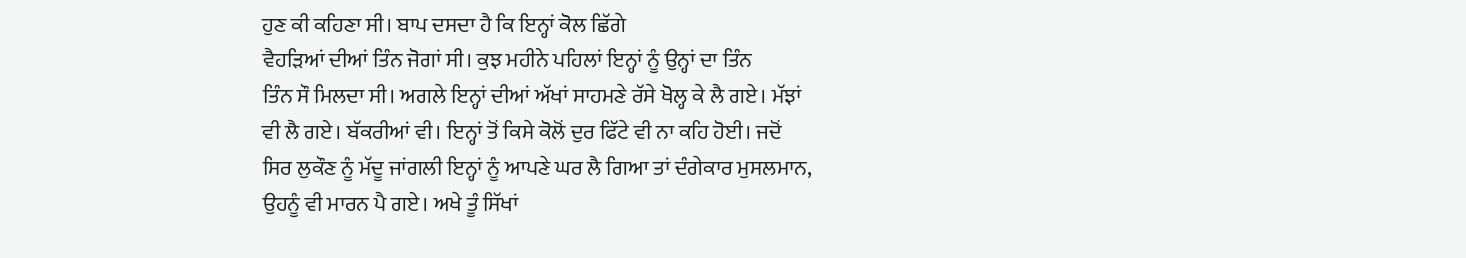ਹੁਣ ਕੀ ਕਹਿਣਾ ਸੀ। ਬਾਪ ਦਸਦਾ ਹੈ ਕਿ ਇਨ੍ਹਾਂ ਕੋਲ ਛਿੱਗੇ
ਵੈਹੜਿਆਂ ਦੀਆਂ ਤਿੰਨ ਜੋਗਾਂ ਸੀ। ਕੁਝ ਮਹੀਨੇ ਪਹਿਲਾਂ ਇਨ੍ਹਾਂ ਨੂੰ ਉਨ੍ਹਾਂ ਦਾ ਤਿੰਨ
ਤਿੰਨ ਸੌ ਮਿਲਦਾ ਸੀ। ਅਗਲੇ ਇਨ੍ਹਾਂ ਦੀਆਂ ਅੱਖਾਂ ਸਾਹਮਣੇ ਰੱਸੇ ਖੋਲ੍ਹ ਕੇ ਲੈ ਗਏ। ਮੱਝਾਂ
ਵੀ ਲੈ ਗਏ। ਬੱਕਰੀਆਂ ਵੀ। ਇਨ੍ਹਾਂ ਤੋਂ ਕਿਸੇ ਕੋਲੋਂ ਦੁਰ ਫਿੱਟੇ ਵੀ ਨਾ ਕਹਿ ਹੋਈ। ਜਦੋਂ
ਸਿਰ ਲੁਕੌਣ ਨੂੰ ਮੱਦੂ ਜਾਂਗਲੀ ਇਨ੍ਹਾਂ ਨੂੰ ਆਪਣੇ ਘਰ ਲੈ ਗਿਆ ਤਾਂ ਦੰਗੇਕਾਰ ਮੁਸਲਮਾਨ,
ਉਹਨੂੰ ਵੀ ਮਾਰਨ ਪੈ ਗਏ। ਅਖੇ ਤੂੰ ਸਿੱਖਾਂ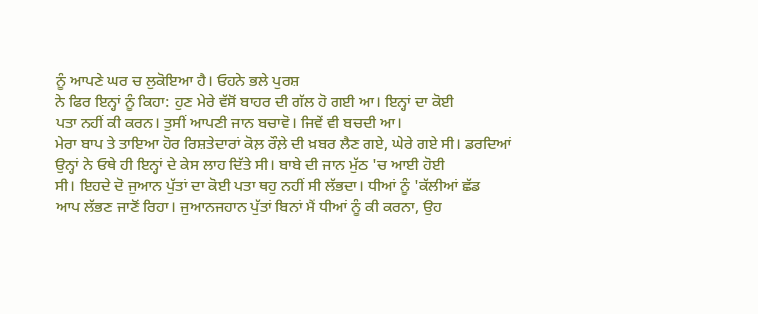ਨੂੰ ਆਪਣੇ ਘਰ ਚ ਲੁਕੋਇਆ ਹੈ। ਓਹਨੇ ਭਲੇ ਪੁਰਸ਼
ਨੇ ਫਿਰ ਇਨ੍ਹਾਂ ਨੂੰ ਕਿਹਾ: ਹੁਣ ਮੇਰੇ ਵੱਸੋਂ ਬਾਹਰ ਦੀ ਗੱਲ ਹੋ ਗਈ ਆ। ਇਨ੍ਹਾਂ ਦਾ ਕੋਈ
ਪਤਾ ਨਹੀਂ ਕੀ ਕਰਨ। ਤੁਸੀਂ ਆਪਣੀ ਜਾਨ ਬਚਾਵੋ। ਜਿਵੇਂ ਵੀ ਬਚਦੀ ਆ।
ਮੇਰਾ ਬਾਪ ਤੇ ਤਾਇਆ ਹੋਰ ਰਿਸ਼ਤੇਦਾਰਾਂ ਕੋਲ਼ ਰੌਲ਼ੇ ਦੀ ਖ਼ਬਰ ਲੈਣ ਗਏ, ਘੇਰੇ ਗਏ ਸੀ। ਡਰਦਿਆਂ
ਉਨ੍ਹਾਂ ਨੇ ਓਥੇ ਹੀ ਇਨ੍ਹਾਂ ਦੇ ਕੇਸ ਲਾਹ ਦਿੱਤੇ ਸੀ। ਬਾਬੇ ਦੀ ਜਾਨ ਮੁੱਠ 'ਚ ਆਈ ਹੋਈ
ਸੀ। ਇਹਦੇ ਦੋ ਜੁਆਨ ਪੁੱਤਾਂ ਦਾ ਕੋਈ ਪਤਾ ਥਹੁ ਨਹੀਂ ਸੀ ਲੱਭਦਾ। ਧੀਆਂ ਨੂੰ 'ਕੱਲੀਆਂ ਛੱਡ
ਆਪ ਲੱਭਣ ਜਾਣੋਂ ਰਿਹਾ। ਜੁਆਨਜਹਾਨ ਪੁੱਤਾਂ ਬਿਨਾਂ ਮੈਂ ਧੀਆਂ ਨੂੰ ਕੀ ਕਰਨਾ, ਉਹ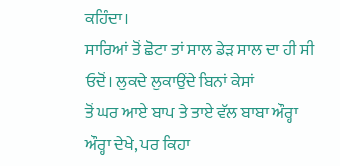ਕਹਿੰਦਾ।
ਸਾਰਿਆਂ ਤੋਂ ਛੋਟਾ ਤਾਂ ਸਾਲ ਡੇੜ ਸਾਲ ਦਾ ਹੀ ਸੀ ਓਦੋਂ। ਲੁਕਦੇ ਲੁਕਾਉਂਦੇ ਬਿਨਾਂ ਕੇਸਾਂ
ਤੋਂ ਘਰ ਆਏ ਬਾਪ ਤੇ ਤਾਏ ਵੱਲ ਬਾਬਾ ਔਰ੍ਹਾ ਔਰ੍ਹਾ ਦੇਖੇ, ਪਰ ਕਿਹਾ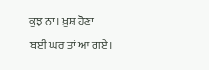ਕੁਝ ਨਾ। ਖ਼ੁਸ਼ ਹੋਣਾ
ਬਈ ਘਰ ਤਾਂ ਆ ਗਏ।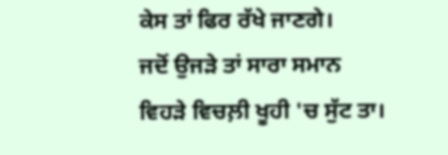ਕੇਸ ਤਾਂ ਫਿਰ ਰੱਖੇ ਜਾਣਗੇ।
ਜਦੋਂ ਉਜੜੇ ਤਾਂ ਸਾਰਾ ਸਮਾਨ ਵਿਹੜੇ ਵਿਚਲ਼ੀ ਖੂਹੀ 'ਚ ਸੁੱਟ ਤਾ।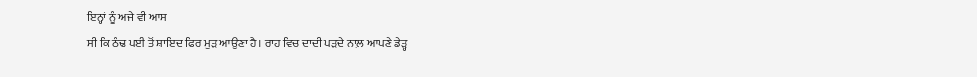ਇਨ੍ਹਾਂ ਨੂੰ ਅਜੇ ਵੀ ਆਸ
ਸੀ ਕਿ ਠੰਢ ਪਈ ਤੋਂ ਸ਼ਾਇਦ ਫਿਰ ਮੁੜ ਆਉਣਾ ਹੈ। ਰਾਹ ਵਿਚ ਦਾਦੀ ਪੜਦੇ ਨਾਲ਼ ਆਪਣੇ ਡੇੜ੍ਹ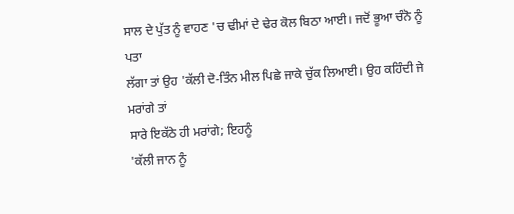ਸਾਲ ਦੇ ਪੁੱਤ ਨੂੰ ਵਾਹਣ 'ਚ ਢੀਮਾਂ ਦੇ ਢੇਰ ਕੋਲ ਬਿਠਾ ਆਈ। ਜਦੋਂ ਭੂਆ ਚੰਨੋ ਨੂੰ ਪਤਾ
ਲੱਗਾ ਤਾਂ ਉਹ 'ਕੱਲੀ ਦੋ-ਤਿੰਨ ਮੀਲ ਪਿਛੇ ਜਾਕੇ ਚੁੱਕ ਲਿਆਈ। ਉਹ ਕਹਿੰਦੀ ਜੇ ਮਰਾਂਗੇ ਤਾਂ
ਸਾਰੇ ਇਕੱਠੇ ਹੀ ਮਰਾਂਗੇ; ਇਹਨੂੰ
'ਕੱਲੀ ਜਾਨ ਨੂੰ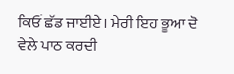ਕਿਓਂ ਛੱਡ ਜਾਈਏ। ਮੇਰੀ ਇਹ ਭੂਆ ਦੋ ਵੇਲੇ ਪਾਠ ਕਰਦੀ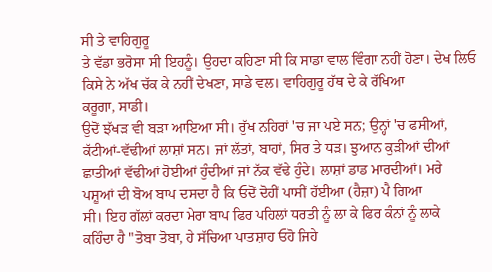ਸੀ ਤੇ ਵਾਹਿਗੁਰੂ
ਤੇ ਵੱਡਾ ਭਰੋਸਾ ਸੀ ਇਹਨੂੰ। ਉਹਦਾ ਕਹਿਣਾ ਸੀ ਕਿ ਸਾਡਾ ਵਾਲ ਵਿੰਗਾ ਨਹੀਂ ਹੋਣਾ। ਦੇਖ ਲਿਓ
ਕਿਸੇ ਨੇ ਅੱਖ ਚੱਕ ਕੇ ਨਹੀਂ ਦੇਖਣਾ, ਸਾਡੇ ਵਲ। ਵਾਹਿਗੁਰੂ ਹੱਥ ਦੇ ਕੇ ਰੱਖਿਆ
ਕਰੂਗਾ, ਸਾਡੀ।
ਉਦੋਂ ਝੱਖੜ ਵੀ ਬੜਾ ਆਇਆ ਸੀ। ਰੁੱਖ ਨਹਿਰਾਂ 'ਚ ਜਾ ਪਏ ਸਨ; ਉਨ੍ਹਾਂ 'ਚ ਫਸੀਆਂ,
ਕੱਟੀਆਂ-ਵੱਢੀਆਂ ਲਾਸ਼ਾਂ ਸਨ। ਜਾਂ ਲੱਤਾਂ, ਬਾਹਾਂ, ਸਿਰ ਤੇ ਧੜ। ਝੁਆਨ ਕੁੜੀਆਂ ਦੀਆਂ
ਛਾਤੀਆਂ ਵੱਢੀਆਂ ਹੋਈਆਂ ਹੁੰਦੀਆਂ ਜਾਂ ਨੱਕ ਵੱਢੇ ਹੁੰਦੇ। ਲਾਸ਼ਾਂ ਡਾਡ ਮਾਰਦੀਆਂ। ਮਰੇ
ਪਸ਼ੂਆਂ ਦੀ ਬੋਅ ਬਾਪ ਦਸਦਾ ਹੈ ਕਿ ਓਦੋਂ ਦੋਹੀਂ ਪਾਸੀਂ ਹੱਈਆ (ਹੈਜ਼ਾ) ਪੈ ਗਿਆ
ਸੀ। ਇਹ ਗੱਲਾਂ ਕਰਦਾ ਮੇਰਾ ਬਾਪ ਫਿਰ ਪਹਿਲਾਂ ਧਰਤੀ ਨੂੰ ਲਾ ਕੇ ਫਿਰ ਕੰਨਾਂ ਨੂੰ ਲਾਕੇ
ਕਹਿੰਦਾ ਹੈ "ਤੋਬਾ ਤੋਬਾ, ਹੇ ਸੱਚਿਆ ਪਾਤਸ਼ਾਹ ਓਹੋ ਜਿਹੇ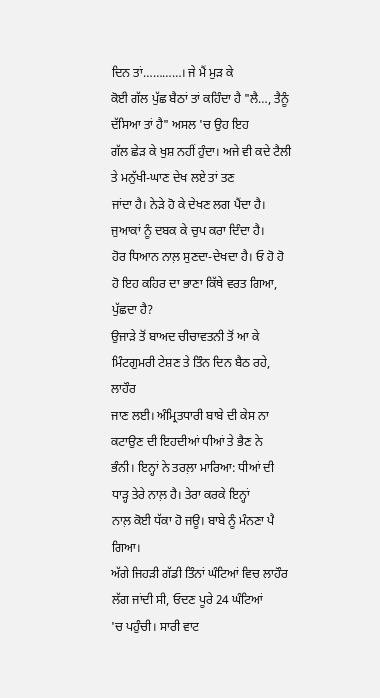ਦਿਨ ਤਾਂ…………। ਜੇ ਮੈਂ ਮੁੜ ਕੇ
ਕੋਈ ਗੱਲ ਪੁੱਛ ਬੈਠਾਂ ਤਾਂ ਕਹਿੰਦਾ ਹੈ "ਲੈ…, ਤੈਨੂੰ ਦੱਸਿਆ ਤਾਂ ਹੈ" ਅਸਲ 'ਚ ਉਹ ਇਹ
ਗੱਲ ਛੇੜ ਕੇ ਖੁਸ਼ ਨਹੀਂ ਹੁੰਦਾ। ਅਜੇ ਵੀ ਕਦੇ ਟੈਲੀ ਤੇ ਮਨੁੱਖੀ-ਘਾਣ ਦੇਖ ਲਏ ਤਾਂ ਤਣ
ਜਾਂਦਾ ਹੈ। ਨੇੜੇ ਹੋ ਕੇ ਦੇਖਣ ਲਗ ਪੈਂਦਾ ਹੈ। ਜੁਆਕਾਂ ਨੂੰ ਦਬਕ ਕੇ ਚੁਪ ਕਰਾ ਦਿੰਦਾ ਹੈ।
ਹੋਰ ਧਿਆਨ ਨਾਲ਼ ਸੁਣਦਾ-ਦੇਖਦਾ ਹੈ। ਓ ਹੋ ਹੋ ਹੋ ਇਹ ਕਹਿਰ ਦਾ ਭਾਣਾ ਕਿੱਥੇ ਵਰਤ ਗਿਆ,
ਪੁੱਛਦਾ ਹੈ?
ਉਜਾੜੇ ਤੋਂ ਬਾਅਦ ਚੀਚਾਵਤਨੀ ਤੋਂ ਆ ਕੇ ਮਿੰਟਗੁਮਰੀ ਟੇਸ਼ਣ ਤੇ ਤਿੰਨ ਦਿਨ ਬੈਠ ਰਹੇ, ਲਾਹੌਰ
ਜਾਣ ਲਈ। ਅੰਮ੍ਰਿਤਧਾਰੀ ਬਾਬੇ ਦੀ ਕੇਸ ਨਾ ਕਟਾਉਣ ਦੀ ਇਹਦੀਆਂ ਧੀਆਂ ਤੇ ਭੈਣ ਨੇ
ਭੰਨੀ। ਇਨ੍ਹਾਂ ਨੇ ਤਰਲ਼ਾ ਮਾਰਿਆ: ਧੀਆਂ ਦੀ ਧਾੜ੍ਹ ਤੇਰੇ ਨਾਲ਼ ਹੈ। ਤੇਰਾ ਕਰਕੇ ਇਨ੍ਹਾਂ
ਨਾਲ਼ ਕੋਈ ਧੱਕਾ ਹੋ ਜਊ। ਬਾਬੇ ਨੂੰ ਮੰਨਣਾ ਪੈ ਗਿਆ।
ਅੱਗੇ ਜਿਹੜੀ ਗੱਡੀ ਤਿੰਨਾਂ ਘੰਟਿਆਂ ਵਿਚ ਲਾਹੌਰ ਲੱਗ ਜਾਂਦੀ ਸੀ, ਓਦਣ ਪੂਰੇ 24 ਘੰਟਿਆਂ
'ਚ ਪਹੁੰਚੀ। ਸਾਰੀ ਵਾਟ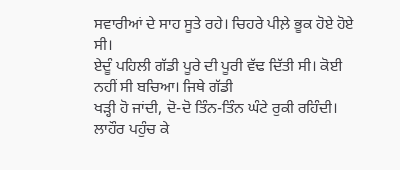ਸਵਾਰੀਆਂ ਦੇ ਸਾਹ ਸੂਤੇ ਰਹੇ। ਚਿਹਰੇ ਪੀਲ਼ੇ ਭੂਕ ਹੋਏ ਹੋਏ ਸੀ।
ਏਦੂੰ ਪਹਿਲੀ ਗੱਡੀ ਪੂਰੇ ਦੀ ਪੂਰੀ ਵੱਢ ਦਿੱਤੀ ਸੀ। ਕੋਈ ਨਹੀਂ ਸੀ ਬਚਿਆ। ਜਿਥੇ ਗੱਡੀ
ਖੜ੍ਹੀ ਹੋ ਜਾਂਦੀ, ਦੋ-ਦੋ ਤਿੰਨ-ਤਿੰਨ ਘੰਟੇ ਰੁਕੀ ਰਹਿੰਦੀ। ਲਾਹੌਰ ਪਹੁੰਚ ਕੇ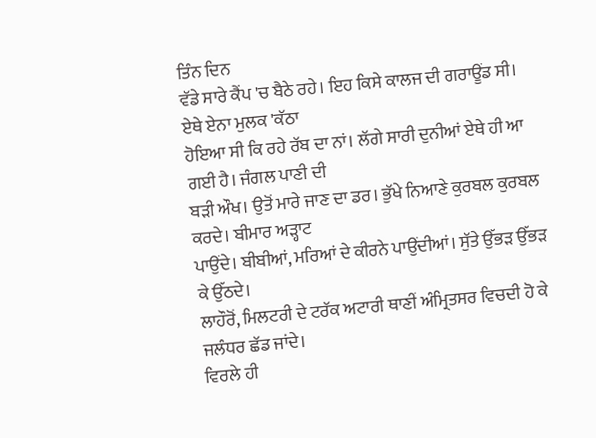ਤਿੰਨ ਦਿਨ
ਵੱਡੇ ਸਾਰੇ ਕੈਂਪ 'ਚ ਬੈਠੇ ਰਹੇ। ਇਹ ਕਿਸੇ ਕਾਲਜ ਦੀ ਗਰਾਊਂਡ ਸੀ। ਏਥੇ ਏਨਾ ਮੁਲਕ 'ਕੱਠਾ
ਹੋਇਆ ਸੀ ਕਿ ਰਹੇ ਰੱਬ ਦਾ ਨਾਂ। ਲੱਗੇ ਸਾਰੀ ਦੁਨੀਆਂ ਏਥੇ ਹੀ ਆ ਗਈ ਹੈ। ਜੰਗਲ ਪਾਣੀ ਦੀ
ਬੜੀ ਔਖ। ਉਤੋਂ ਮਾਰੇ ਜਾਣ ਦਾ ਡਰ। ਭੁੱਖੇ ਨਿਆਣੇ ਕੁਰਬਲ ਕੁਰਬਲ ਕਰਦੇ। ਬੀਮਾਰ ਅੜ੍ਹਾਟ
ਪਾਉਂਦੇ। ਬੀਬੀਆਂ, ਮਰਿਆਂ ਦੇ ਕੀਰਨੇ ਪਾਉਂਦੀਆਂ। ਸੁੱਤੇ ਉੱਭੜ ਉੱਭੜ ਕੇ ਉੱਠਦੇ।
ਲਾਹੌਰੋਂ, ਮਿਲਟਰੀ ਦੇ ਟਰੱਕ ਅਟਾਰੀ ਥਾਣੀਂ ਅੰਮ੍ਰਿਤਸਰ ਵਿਚਦੀ ਹੋ ਕੇ ਜਲੰਧਰ ਛੱਡ ਜਾਂਦੇ।
ਵਿਰਲੇ ਹੀ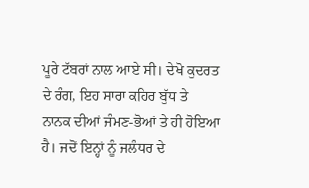ਪੂਰੇ ਟੱਬਰਾਂ ਨਾਲ ਆਏ ਸੀ। ਦੇਖੋ ਕੁਦਰਤ ਦੇ ਰੰਗ, ਇਹ ਸਾਰਾ ਕਹਿਰ ਬੁੱਧ ਤੇ
ਨਾਨਕ ਦੀਆਂ ਜੰਮਣ-ਭੋਆਂ ਤੇ ਹੀ ਹੋਇਆ ਹੈ। ਜਦੋਂ ਇਨ੍ਹਾਂ ਨੂੰ ਜਲੰਧਰ ਦੇ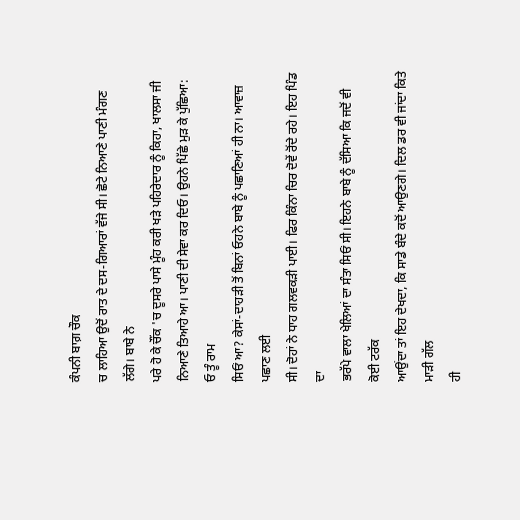ਕੰਪਨੀ ਬਾਗ਼ ਚੌਕ
ਚ ਲਾਹਿਆ ਉਦੋਂ ਰਾਤ ਦੇ ਦਸ-ਗਿਆਰਾਂ ਵੱਜੇ ਸੀ। ਛੋਟੇ ਨਿਆਣੇ ਪਾਣੀ ਮੰਗਣ ਲੱਗੇ। ਬਾਬੇ ਨੇ
ਪਰੇ ਹੋ ਕੇ ਚੌਂਕ 'ਚ ਦੂਸਰੇ ਪਾਸੇ ਮੂੰਹ ਕਰੀ ਖੜੇ ਪਹਿਰੇਦਾਰ ਨੂੰ ਕਿਹਾ, ਖਾਲਸਾ ਜੀ
ਨਿਆਣੇ ਤਿਆਹੇ ਆ। ਪਾਣੀ ਦੀ ਸੇਵਾ ਕਰ ਦਿਓ। ਉਹਨੇ ਪਿੱਛੇ ਮੁੜ ਕੇ ਪੁੱਛਿਆ: ਓ ਤੂੰ ਰਾਮ
ਸਿਓਂ ਆ? ਕੇਸਾਂ-ਦਾਹੜੀ ਤੋਂ ਬਿਨਾਂ ਓਹਨੇ ਬਾਬੇ ਨੂੰ ਪਛਾਣਿਆਂ ਹੀ ਨਾ। ਆਵਾਜ਼ ਪਛਾਣ ਲਈ
ਸੀ। ਦੋਹਾਂ ਨੇ ਧਾਹ ਗਲਵਕੜੀ ਪਾਈ। ਫਿਰ ਕਿੰਨਾ ਚਿਰ ਦੋਵੇਂ ਰੋਂਦੇ ਰਹੇ। ਇਹ ਪਿੰਡ ਦਾ
ਭਰੱਪੇ ਵਾਲਾ ਖੇਲਿਆਂ ਦਾ ਸੰਤਾ ਸਿਓਂ ਸੀ। ਇਹਨੇ ਬਾਬੇ ਨੂੰ ਦੱਸਿਆ ਕਿ ਜਦੋਂ ਵੀ ਕੋਈ ਟਰੱਕ
ਆਉਂਦਾ ਤਾਂ ਇਹ ਦੇਖਦਾ, ਕਿ ਸਾਡੇ ਬੰਦੇ ਕਦੋਂ ਆਉਣਗੇ। ਦਿਲ ਡਰ ਵੀ ਜਾਂਦਾ ਕਿਤੇ ਮਾੜੀ ਗੱਲ
ਹੀ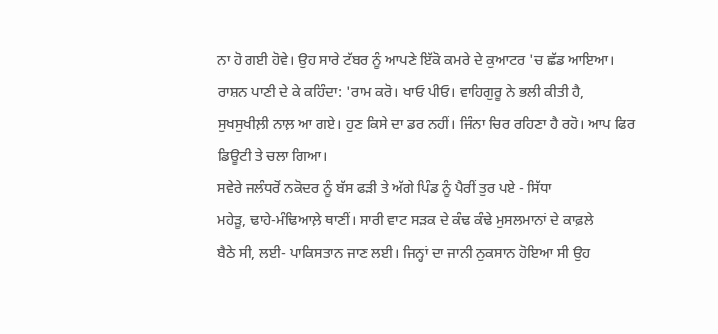ਨਾ ਹੋ ਗਈ ਹੋਵੇ। ਉਹ ਸਾਰੇ ਟੱਬਰ ਨੂੰ ਆਪਣੇ ਇੱਕੋ ਕਮਰੇ ਦੇ ਕੁਆਟਰ 'ਚ ਛੱਡ ਆਇਆ।
ਰਾਸ਼ਨ ਪਾਣੀ ਦੇ ਕੇ ਕਹਿੰਦਾ: 'ਰਾਮ ਕਰੋ। ਖਾਓ ਪੀਓ। ਵਾਹਿਗੁਰੂ ਨੇ ਭਲੀ ਕੀਤੀ ਹੈ,
ਸੁਖਸੁਖੀਲ਼ੀ ਨਾਲ਼ ਆ ਗਏ। ਹੁਣ ਕਿਸੇ ਦਾ ਡਰ ਨਹੀਂ। ਜਿੰਨਾ ਚਿਰ ਰਹਿਣਾ ਹੈ ਰਹੋ। ਆਪ ਫਿਰ
ਡਿਊਟੀ ਤੇ ਚਲਾ ਗਿਆ।
ਸਵੇਰੇ ਜਲੰਧਰੋਂ ਨਕੋਦਰ ਨੂੰ ਬੱਸ ਫੜੀ ਤੇ ਅੱਗੇ ਪਿੰਡ ਨੂੰ ਪੈਰੀਂ ਤੁਰ ਪਏ - ਸਿੱਧਾ
ਮਹੇੜੂ, ਢਾਹੇ-ਮੰਢਿਆਲ਼ੇ ਥਾਣੀਂ। ਸਾਰੀ ਵਾਟ ਸੜਕ ਦੇ ਕੰਢ ਕੰਢੇ ਮੁਸਲਮਾਨਾਂ ਦੇ ਕਾਫ਼ਲੇ
ਬੈਠੇ ਸੀ, ਲਈ- ਪਾਕਿਸਤਾਨ ਜਾਣ ਲਈ। ਜਿਨ੍ਹਾਂ ਦਾ ਜਾਨੀ ਨੁਕਸਾਨ ਹੋਇਆ ਸੀ ਉਹ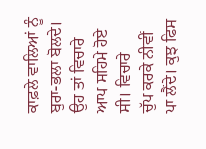ਕਾਫ਼ਲੇ ਵਾਲਿਆਂ ਨੂੰ ਬੁਰਾ-ਭਲਾ ਬੋਲਦੇ। ਉਹ ਤਾਂ ਵਿਚਾਰੇ ਆਪ ਸਹਿਮੇ ਹੋਏ ਸੀ। ਵਿਚਾਰੇ
ਚੁੱਪ ਕਰਕੇ ਨੀਵੀਂ ਪਾ ਲੈਂਦੇ। ਕੁਝ ਫਿਸ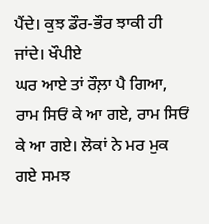ਪੈਂਦੇ। ਕੁਝ ਡੌਰ-ਭੌਰ ਝਾਕੀ ਹੀ ਜਾਂਦੇ। ਖੌਪੀਏ
ਘਰ ਆਏ ਤਾਂ ਰੌਲ਼ਾ ਪੈ ਗਿਆ, ਰਾਮ ਸਿਓਂ ਕੇ ਆ ਗਏ, ਰਾਮ ਸਿਓਂ ਕੇ ਆ ਗਏ। ਲੋਕਾਂ ਨੇ ਮਰ ਮੁਕ
ਗਏ ਸਮਝ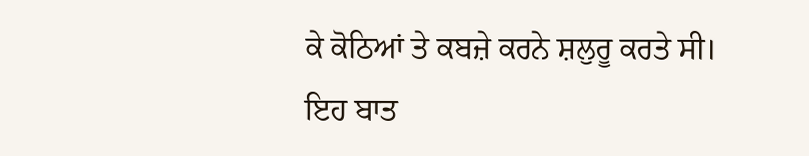ਕੇ ਕੋਠਿਆਂ ਤੇ ਕਬਜ਼ੇ ਕਰਨੇ ਸ਼ਲੁਰੂ ਕਰਤੇ ਸੀ।
ਇਹ ਬਾਤ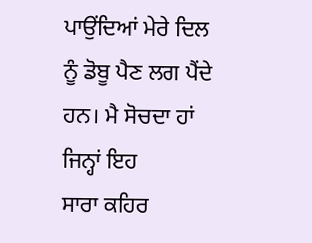ਪਾਉਂਦਿਆਂ ਮੇਰੇ ਦਿਲ ਨੂੰ ਡੋਬੂ ਪੈਣ ਲਗ ਪੈਂਦੇ ਹਨ। ਮੈ ਸੋਚਦਾ ਹਾਂ ਜਿਨ੍ਹਾਂ ਇਹ
ਸਾਰਾ ਕਹਿਰ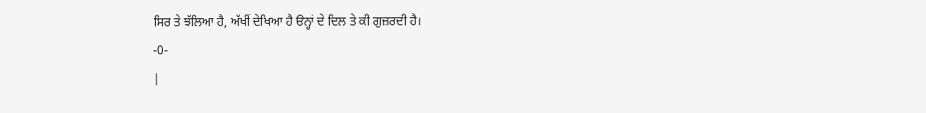ਸਿਰ ਤੇ ਝੱਲਿਆ ਹੈ, ਅੱਖੀਂ ਦੇਖਿਆ ਹੈ ੳਨ੍ਹਾਂ ਦੇ ਦਿਲ ਤੇ ਕੀ ਗੁਜ਼ਰਦੀ ਹੈ।
-0-
|